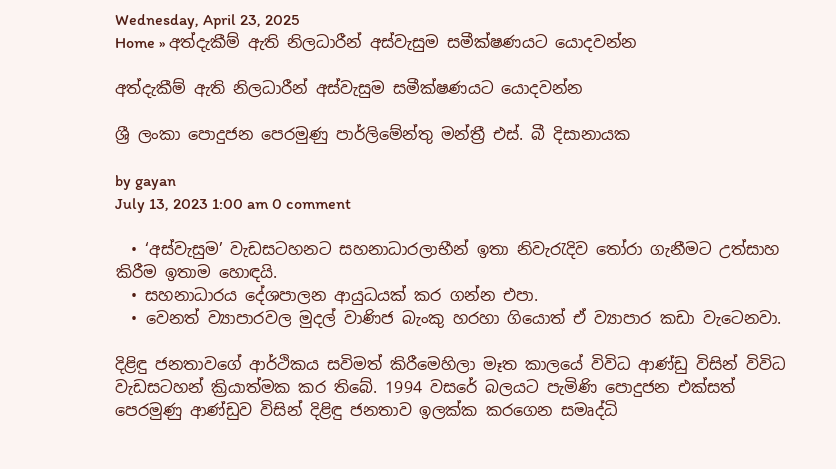Wednesday, April 23, 2025
Home » අත්දැකීම් ඇති නිලධාරීන් අස්වැසුම සමීක්ෂණයට යොදවන්න

අත්දැකීම් ඇති නිලධාරීන් අස්වැසුම සමීක්ෂණයට යොදවන්න

ශ්‍රී ලංකා පොදුජන පෙරමුණු පාර්ලිමේන්තු මන්ත්‍රී එස්. බී දිසානායක

by gayan
July 13, 2023 1:00 am 0 comment

  • ‘අස්වැසුම’ වැඩසටහනට සහනාධාරලාභීන් ඉතා නිවැරැදිව තෝරා ගැනීමට උත්සාහ කිරීම ඉතාම හොඳයි.
  • සහනාධාරය දේශපාලන ආයුධයක් කර ගන්න එපා.
  • වෙනත් ව්‍යාපාරවල මුදල් වාණිජ බැංකු හරහා ගියොත් ඒ ව්‍යාපාර කඩා වැටෙනවා.

දිළිඳු ජනතාවගේ ආර්ථිකය සවිමත් කිරීමෙහිලා මෑත කාලයේ විවිධ ආණ්ඩු විසින් විවිධ වැඩසටහන් ක්‍රියාත්මක කර තිබේ. 1994 වසරේ බලයට පැමිණි පොදුජන එක්සත් පෙරමුණු ආණ්ඩුව විසින් දිළිඳු ජනතාව ඉලක්ක කරගෙන සමෘද්ධි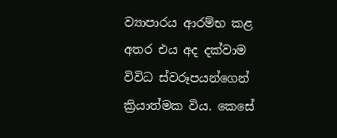ව්‍යාපාරය ආරම්භ කළ අතර එය අද දක්වාම විවිධ ස්වරූපයන්ගෙන් ක්‍රියාත්මක විය. කෙසේ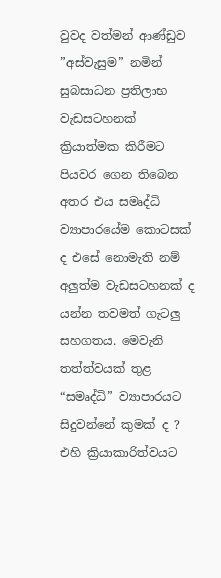වුවද වත්මන් ආණ්ඩුව ”අස්වැසුම” නමින් සුබසාධන ප්‍රතිලාභ වැඩසටහනක් ක්‍රියාත්මක කිරීමට පියවර ගෙන තිබෙන අතර එය සමෘද්ධි ව්‍යාපාරයේම කොටසක් ද එසේ නොමැති නම් අලුත්ම වැඩසටහනක් ද යන්න තවමත් ගැටලු සහගතය. මෙවැනි තත්ත්වයක් තුළ “සමෘද්ධි” ව්‍යාපාරයට සිදුවන්නේ කුමක් ද ? එහි ක්‍රියාකාරිත්වයට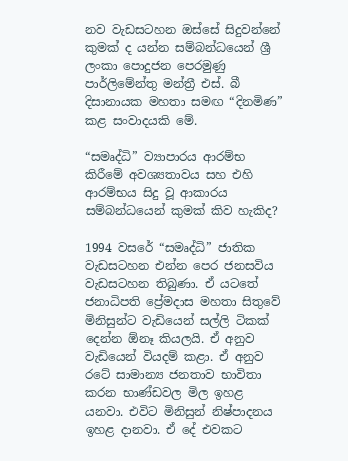නව වැඩසටහන ඔස්සේ සිදුවන්නේ කුමක් ද යන්න සම්බන්ධයෙන් ශ්‍රී ලංකා පොදුජන පෙරමුණු පාර්ලිමේන්තු මන්ත්‍රී එස්. බී දිසානායක මහතා සමඟ “දිනමිණ” කළ සංවාදයකි මේ.

“සමෘද්ධි” ව්‍යාපාරය ආරම්භ කිරීමේ අවශ්‍යතාවය සහ එහි ආරම්භය සිදු වූ ආකාරය සම්බන්ධයෙන් කුමක් කිව හැකිද?

1994 වසරේ “සමෘද්ධි” ජාතික වැඩසටහන එන්න පෙර ජනසවිය වැඩසටහන තිබුණා. ඒ යටතේ ජනාධිපති ප්‍රේමදාස මහතා සිතුවේ මිනිසුන්ට වැඩියෙන් සල්ලි ටිකක් දෙන්න ඕනෑ කියලයි. ඒ අනුව වැඩියෙන් වියදම් කළා. ඒ අනුව රටේ සාමාන්‍ය ජනතාව භාවිතා කරන භාණ්ඩවල මිල ඉහළ යනවා. එවිට මිනිසුන් නිෂ්පාදනය ඉහළ දානවා. ඒ දේ එවකට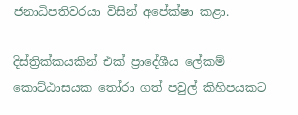ජනාධිපතිවරයා විසින් අපේක්ෂා කළා.

දිස්ත්‍රික්කයකින් එක් ප්‍රාදේශීය ලේකම් කොට්ඨාසයක තෝරා ගත් පවුල් කිහිපයකට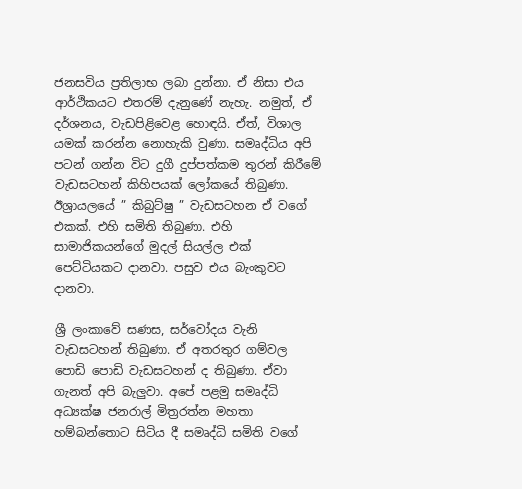ජනසවිය ප්‍රතිලාභ ලබා දුන්නා. ඒ නිසා එය ආර්ථිකයට එතරම් දැනුණේ නැහැ. නමුත්, ඒ දර්ශනය, වැඩපිළිවෙළ හොඳයි. ඒත්, විශාල යමක් කරන්න නොහැකි වුණා. සමෘද්ධිය අපි පටන් ගන්න විට දුගී දුප්පත්කම තුරන් කිරීමේ වැඩසටහන් කිහිපයක් ලෝකයේ තිබුණා. ඊශ්‍රායලයේ ” කිබුට්ෂු ” වැඩසටහන ඒ වගේ එකක්. එහි සමිති තිබුණා. එහි සාමාජිකයන්ගේ මුදල් සියල්ල එක් පෙට්ටියකට දානවා. පසුව එය බැංකුවට දානවා.

ශ්‍රී ලංකාවේ සණස, සර්වෝදය වැනි වැඩසටහන් තිබුණා. ඒ අතරතුර ගම්වල පොඩි පොඩි වැඩසටහන් ද තිබුණා. ඒවා ගැනත් අපි බැලුවා. අපේ පළමු සමෘද්ධි අධ්‍යක්ෂ ජනරාල් මිත්‍රරත්න මහතා හම්බන්තොට සිටිය දී සමෘද්ධි සමිති වගේ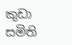කුඩා සමිති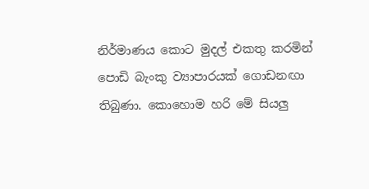නිර්මාණය කොට මුදල් එකතු කරමින් පොඩි බැංකු ව්‍යාපාරයක් ගොඩනඟා තිබුණා. කොහොම හරි මේ සියලු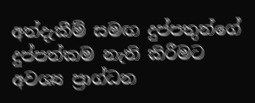අත්දැකීම් සමඟ දුප්පතුන්ගේ දුප්පත්කම නැති කිරීමට අවශ්‍ය ප්‍රාග්ධන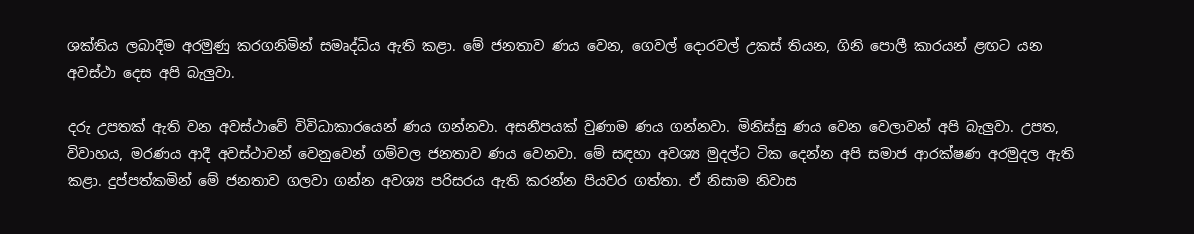ශක්තිය ලබාදීම අරමුණු කරගනිමින් සමෘද්ධිය ඇති කළා. මේ ජනතාව ණය වෙන, ගෙවල් දොරවල් උකස් තියන, ගිනි පොලී කාරයන් ළඟට යන අවස්ථා දෙස අපි බැලුවා.

දරු උපතක් ඇති වන අවස්ථාවේ විවිධාකාරයෙන් ණය ගන්නවා. අසනීපයක් වුණාම ණය ගන්නවා. මිනිස්සු ණය වෙන වෙලාවන් අපි බැලුවා. උපත, විවාහය, මරණය ආදී අවස්ථාවන් වෙනුවෙන් ගම්වල ජනතාව ණය වෙනවා. මේ සඳහා අවශ්‍ය මුදල්ට ටික දෙන්න අපි සමාජ ආරක්ෂණ අරමුදල ඇති කළා. දුප්පත්කමින් මේ ජනතාව ගලවා ගන්න අවශ්‍ය පරිසරය ඇති කරන්න පියවර ගත්තා. ඒ නිසාම නිවාස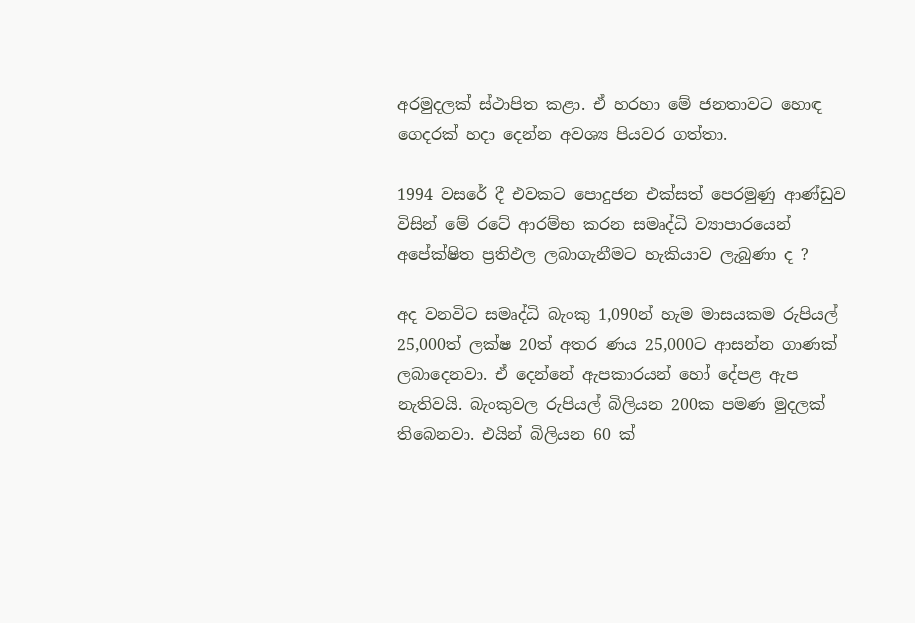අරමුදලක් ස්ථාපිත කළා. ඒ හරහා මේ ජනතාවට හොඳ ගෙදරක් හදා දෙන්න අවශ්‍ය පියවර ගත්තා.

1994 වසරේ දී එවකට පොදුජන එක්සත් පෙරමුණු ආණ්ඩුව විසින් මේ රටේ ආරම්භ කරන සමෘද්ධි ව්‍යාපාරයෙන් අපේක්ෂිත ප්‍රතිඵල ලබාගැනීමට හැකියාව ලැබුණා ද ?

අද වනවිට සමෘද්ධි බැංකු 1,090න් හැම මාසයකම රුපියල් 25,000ත් ලක්ෂ 20ත් අතර ණය 25,000ට ආසන්න ගාණක් ලබාදෙනවා. ඒ දෙන්නේ ඇපකාරයන් හෝ දේපළ ඇප නැතිවයි. බැංකුවල රුපියල් බිලියන 200ක පමණ මුදලක් තිබෙනවා. එයින් බිලියන 60 ක්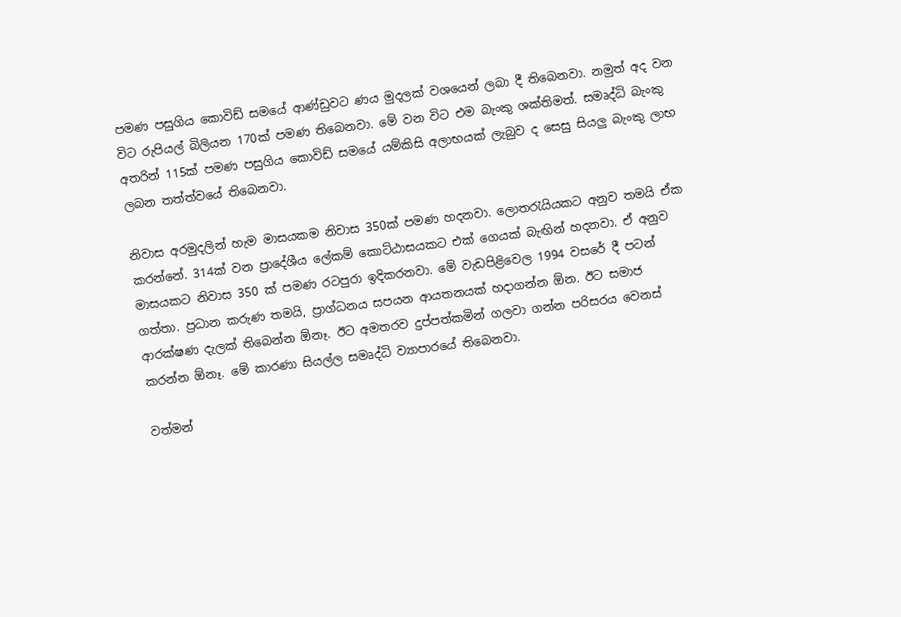පමණ පසුගිය කොවිඩ් සමයේ ආණ්ඩුවට ණය මුදලක් වශයෙන් ලබා දී තිබෙනවා. නමුත් අද වන විට රුපියල් බිලියන 170ක් පමණ තිබෙනවා. මේ වන විට එම බැංකු ශක්තිමත්. සමෘද්ධි බැංකු අතරින් 115ක් පමණ පසුගිය කොවිඩ් සමයේ යම්කිසි අලාභයක් ලැබුව ද සෙසු සියලු බැංකු ලාභ ලබන තත්ත්වයේ තිබෙනවා.

නිවාස අරමුදලින් හැම මාසයකම නිවාස 350ක් පමණ හදනවා. ලොතරැයියකට අනුව තමයි ඒක කරන්නේ. 314ක් වන ප්‍රාදේශීය ලේකම් කොට්ඨාසයකට එක් ගෙයක් බැඟින් හදනවා. ඒ අනුව මාසයකට නිවාස 350 ක් පමණ රටපුරා ඉදිකරනවා. මේ වැඩපිළිවෙල 1994 වසරේ දී පටන් ගත්තා. ප්‍රධාන කරුණ තමයි, ප්‍රාග්ධනය සපයන ආයතනයක් හදාගන්න ඕන. ඊට සමාජ ආරක්ෂණ දැලක් තිබෙන්න ඕනෑ. ඊට අමතරව දුප්පත්කමින් ගලවා ගන්න පරිසරය වෙනස් කරන්න ඕනෑ. මේ කාරණා සියල්ල සමෘද්ධි ව්‍යාපාරයේ තිබෙනවා.

වත්මන්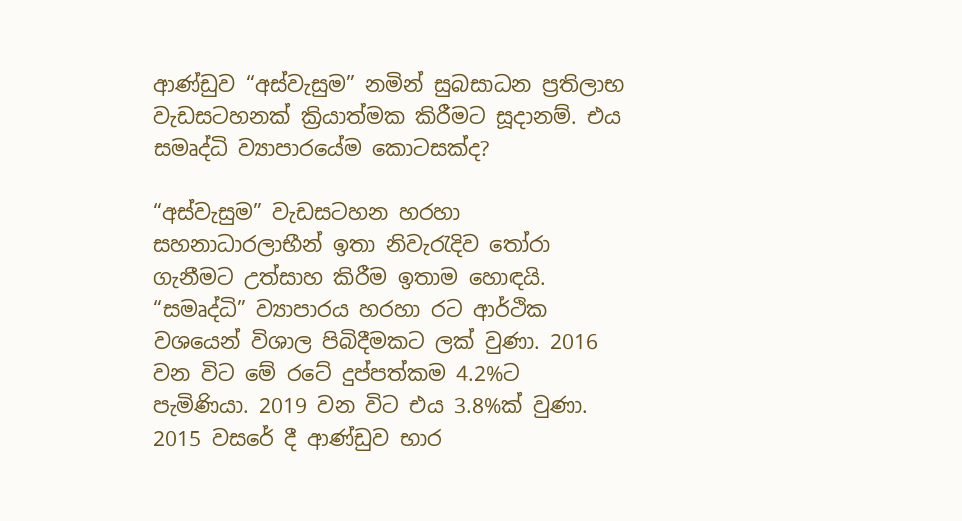ආණ්ඩුව “අස්වැසුම” නමින් සුබසාධන ප්‍රතිලාභ වැඩසටහනක් ක්‍රියාත්මක කිරීමට සූදානම්. එය සමෘද්ධි ව්‍යාපාරයේම කොටසක්ද?

“අස්වැසුම” වැඩසටහන හරහා සහනාධාරලාභීන් ඉතා නිවැරැදිව තෝරා ගැනීමට උත්සාහ කිරීම ඉතාම හොඳයි. “සමෘද්ධි” ව්‍යාපාරය හරහා රට ආර්ථික වශයෙන් විශාල පිබිදීමකට ලක් වුණා. 2016 වන විට මේ රටේ දුප්පත්කම 4.2%ට පැමිණියා. 2019 වන විට එය 3.8%ක් වුණා. 2015 වසරේ දී ආණ්ඩුව භාර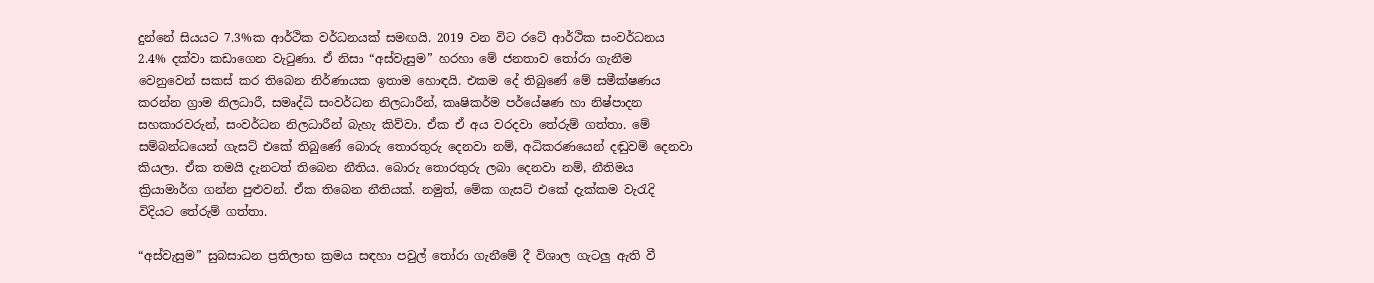දුන්නේ සියයට 7.3%ක ආර්ථික වර්ධනයක් සමඟයි. 2019 වන විට රටේ ආර්ථික සංවර්ධනය 2.4% දක්වා කඩාගෙන වැටුණා. ඒ නිසා “අස්වැසුම” හරහා මේ ජනතාව තෝරා ගැනීම වෙනුවෙන් සකස් කර තිබෙන නිර්ණායක ඉතාම හොඳයි. එකම දේ තිබුණේ මේ සමීක්ෂණය කරන්න ග්‍රාම නිලධාරී, සමෘද්ධි සංවර්ධන නිලධාරීන්, කෘෂිකර්ම පර්යේෂණ හා නිෂ්පාදන සහකාරවරුන්, සංවර්ධන නිලධාරීන් බැහැ කිව්වා. ඒක ඒ අය වරදවා තේරුම් ගත්තා. මේ සම්බන්ධයෙන් ගැසට් එකේ තිබුණේ බොරු තොරතුරු දෙනවා නම්, අධිකරණයෙන් දඬුවම් දෙනවා කියලා. ඒක තමයි දැනටත් තිබෙන නීතිය. බොරු තොරතුරු ලබා දෙනවා නම්, නීතිමය ක්‍රියාමාර්ග ගන්න පුළුවන්. ඒක තිබෙන නීතියක්. නමුත්, මේක ගැසට් එකේ දැක්කම වැරැදි විදියට තේරුම් ගත්තා.

“අස්වැසුම” සුබසාධන ප්‍රතිලාභ ක්‍රමය සඳහා පවුල් තෝරා ගැනීමේ දී විශාල ගැටලු ඇති වී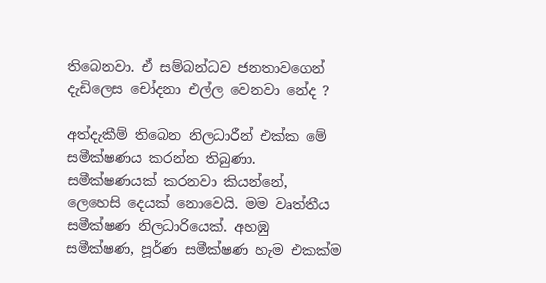තිබෙනවා. ඒ සම්බන්ධව ජනතාවගෙන් දැඩිලෙස චෝදනා එල්ල වෙනවා නේද ?

අත්දැකීම් තිබෙන නිලධාරීන් එක්ක මේ සමීක්ෂණය කරන්න තිබුණා. සමීක්ෂණයක් කරනවා කියන්නේ, ලෙහෙසි දෙයක් නොවෙයි. මම වෘත්තීය සමීක්ෂණ නිලධාරියෙක්. අහඹු සමීක්ෂණ, පූර්ණ සමීක්ෂණ හැම එකක්ම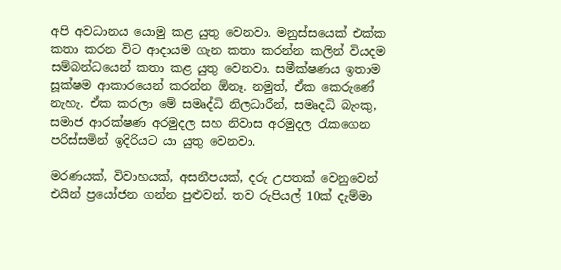අපි අවධානය යොමු කළ යුතු වෙනවා. මනුස්සයෙක් එක්ක කතා කරන විට ආදායම ගැන කතා කරන්න කලින් වියදම සම්බන්ධයෙන් කතා කළ යුතු වෙනවා. සමීක්ෂණය ඉතාම සූක්ෂම ආකාරයෙන් කරන්න ඕනෑ. නමුත්, ඒක කෙරුණේ නැහැ. ඒක කරලා මේ සමෘද්ධි නිලධාරීන්, සමෘදධි බැංකු, සමාජ ආරක්ෂණ අරමුදල සහ නිවාස අරමුදල රැකගෙන පරිස්සමින් ඉදිරියට යා යුතු වෙනවා.

මරණයක්, විවාහයක්, අසනීපයක්, දරු උපතක් වෙනුවෙන් එයින් ප්‍රයෝජන ගන්න පුළුවන්. තව රුපියල් 10ක් දැම්මා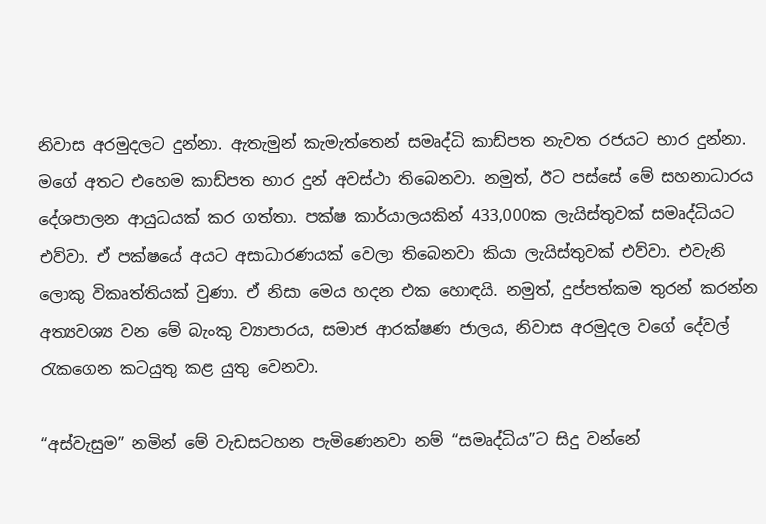නිවාස අරමුදලට දුන්නා. ඇතැමුන් කැමැත්තෙන් සමෘද්ධි කාඩ්පත නැවත රජයට භාර දුන්නා. මගේ අතට එහෙම කාඩ්පත භාර දුන් අවස්ථා තිබෙනවා. නමුත්, ඊට පස්සේ මේ සහනාධාරය දේශපාලන ආයුධයක් කර ගත්තා. පක්ෂ කාර්යාලයකින් 433,000ක ලැයිස්තුවක් සමෘද්ධියට එව්වා. ඒ පක්ෂයේ අයට අසාධාරණයක් වෙලා තිබෙනවා කියා ලැයිස්තුවක් එව්වා. එවැනි ලොකු විකෘත්තියක් වුණා. ඒ නිසා මෙය හදන එක හොඳයි. නමුත්, දුප්පත්කම තුරන් කරන්න අත්‍යවශ්‍ය වන මේ බැංකු ව්‍යාපාරය, සමාජ ආරක්ෂණ ජාලය, නිවාස අරමුදල වගේ දේවල් රැකගෙන කටයුතු කළ යුතු වෙනවා.

“අස්වැසුම” නමින් මේ වැඩසටහන පැමිණෙනවා නම් “සමෘද්ධිය”ට සිදු වන්නේ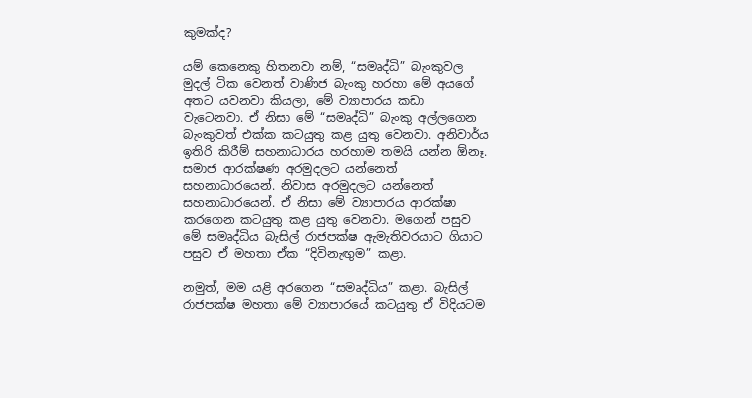කුමක්ද?

යම් කෙනෙකු හිතනවා නම්, “සමෘද්ධි” බැංකුවල මුදල් ටික වෙනත් වාණිජ බැංකු හරහා මේ අයගේ අතට යවනවා කියලා, මේ ව්‍යාපාරය කඩා වැටෙනවා. ඒ නිසා මේ “සමෘද්ධි” බැංකු අල්ලගෙන බැංකුවත් එක්ක කටයුතු කළ යුතු වෙනවා. අනිවාර්ය ඉතිරි කිරීම් සහනාධාරය හරහාම තමයි යන්න ඕනෑ. සමාජ ආරක්ෂණ අරමුදලට යන්නෙත් සහනාධාරයෙන්. නිවාස අරමුදලට යන්නෙත් සහනාධාරයෙන්. ඒ නිසා මේ ව්‍යාපාරය ආරක්ෂා කරගෙන කටයුතු කළ යුතු වෙනවා. මගෙන් පසුව මේ සමෘද්ධිය බැසිල් රාජපක්ෂ ඇමැතිවරයාට ගියාට පසුව ඒ මහතා ඒක “දිවිනැඟුම” කළා.

නමුත්, මම යළි අරගෙන “සමෘද්ධිය” කළා. බැසිල් රාජපක්ෂ මහතා මේ ව්‍යාපාරයේ කටයුතු ඒ විදියටම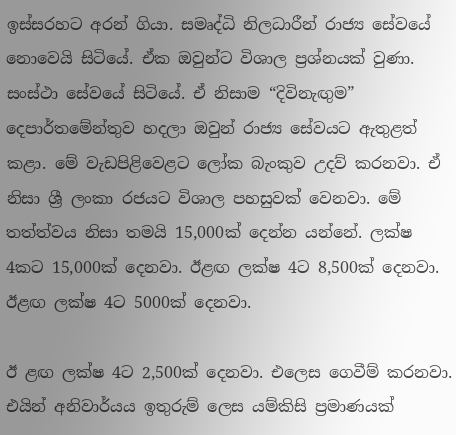ඉස්සරහට අරන් ගියා. සමෘද්ධි නිලධාරීන් රාජ්‍ය සේවයේ නොවෙයි සිටියේ. ඒක ඔවුන්ට විශාල ප්‍රශ්නයක් වුණා. සංස්ථා සේවයේ සිටියේ. ඒ නිසාම “දිවිනැඟුම” දෙපාර්තමේන්තුව හදලා ඔවුන් රාජ්‍ය සේවයට ඇතුළත් කළා. මේ වැඩපිළිවෙළට ලෝක බැංකුව උදව් කරනවා. ඒ නිසා ශ්‍රී ලංකා රජයට විශාල පහසුවක් වෙනවා. මේ තත්ත්වය නිසා තමයි 15,000ක් දෙන්න යන්නේ. ලක්ෂ 4කට 15,000ක් දෙනවා. ඊළඟ ලක්ෂ 4ට 8,500ක් දෙනවා. ඊළඟ ලක්ෂ 4ට 5000ක් දෙනවා.

ඊ ළඟ ලක්ෂ 4ට 2,500ක් දෙනවා. එලෙස ගෙවීම් කරනවා. එයින් අනිවාර්යය ඉතුරුම් ලෙස යම්කිසි ප්‍රමාණයක්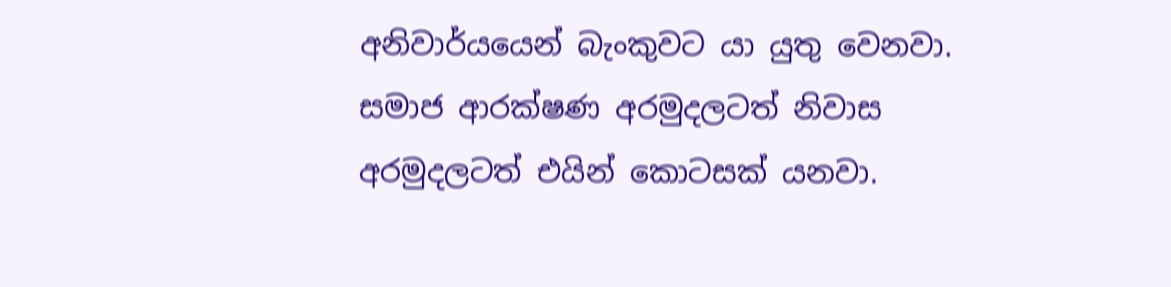අනිවාර්යයෙන් බැංකුවට යා යුතු වෙනවා. සමාජ ආරක්ෂණ අරමුදලටත් නිවාස අරමුදලටත් එයින් කොටසක් යනවා.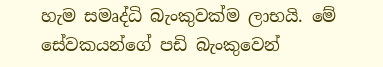හැම සමෘද්ධි බැංකුවක්ම ලාභයි. මේ සේවකයන්ගේ පඩි බැංකුවෙන්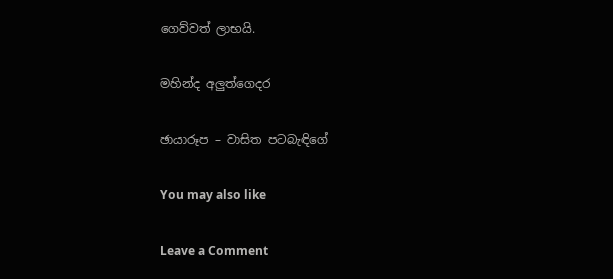ගෙව්වත් ලාභයි.

මහින්ද අලුත්ගෙදර

ඡායාරූප – වාසිත පටබැඳිගේ

You may also like

Leave a Comment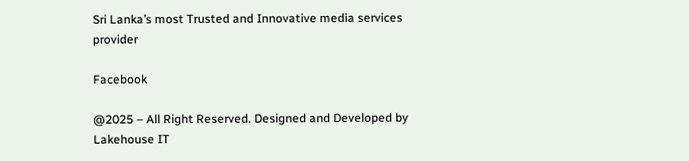Sri Lanka’s most Trusted and Innovative media services provider

Facebook

@2025 – All Right Reserved. Designed and Developed by Lakehouse IT